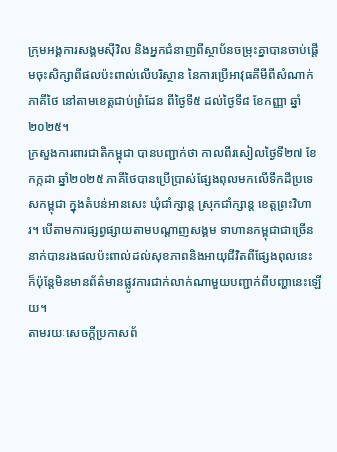ក្រុមអង្គការសង្គមស៊ីវិល និងអ្នកជំនាញពីស្ថាប័នចម្រុះគ្នាបានចាប់ផ្ដើមចុះសិក្សាពីផលប៉ះពាល់លើបរិស្ថាន នៃការប្រើអាវុធគីមីពីសំណាក់ភាគីថៃ នៅតាមខេត្តជាប់ព្រំដែន ពីថ្ងៃទី៥ ដល់ថ្ងៃទី៨ ខែកញ្ញា ឆ្នាំ២០២៥។
ក្រសួងការពារជាតិកម្ពុជា បានបញ្ជាក់ថា កាលពីរសៀលថ្ងៃទី២៧ ខែកក្កដា ឆ្នាំ២០២៥ ភាគីថៃបានប្រើប្រាស់ផ្សែងពុលមកលើទឹកដីប្រទេសកម្ពុជា ក្នុងតំបន់អានសេះ ឃុំជាំក្សាន្ត ស្រុកជាំក្សាន្ត ខេត្តព្រះវិហារ។ បើតាមការផ្សព្វផ្សាយតាមបណ្ដាញសង្គម ទាហានកម្ពុជាជាច្រើននាក់បានរងផលប៉ះពាល់ដល់សុខភាពនិងអាយុជីវិតពីផ្សែងពុលនេះ ក៏ប៉ុន្តែមិនមានព័ត៌មានផ្លូវការជាក់លាក់ណាមួយបញ្ជាក់ពីបញ្ហានេះឡើយ។
តាមរយៈសេចក្ដីប្រកាសព័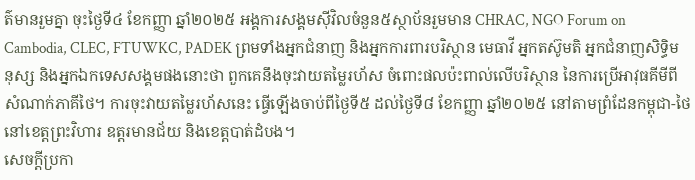ត៌មានរួមគ្នា ចុះថ្ងៃទី៤ ខែកញ្ញា ឆ្នាំ២០២៥ អង្គការសង្គមស៊ីវិលចំនួន៥ស្ថាប័នរួមមាន CHRAC, NGO Forum on Cambodia, CLEC, FTUWKC, PADEK ព្រមទាំងអ្នកជំនាញ និងអ្នកការពារបរិស្ថាន មេធាវី អ្នកតស៊ូមតិ អ្នកជំនាញសិទ្ធិមនុស្ស និងអ្នកឯកទេសសង្គមផងនោះថា ពួកគេនឹងចុះវាយតម្លៃរហ័ស ចំពោះផលប៉ះពាល់លើបរិស្ថាន នៃការប្រើអាវុធគីមីពីសំណាក់ភាគីថៃ។ ការចុះវាយតម្លៃរហ័សនេះ ធ្វើឡើងចាប់ពីថ្ងៃទី៥ ដល់ថ្ងៃទី៨ ខែកញ្ញា ឆ្នាំ២០២៥ នៅតាមព្រំដែនកម្ពុជា-ថៃ នៅខេត្តព្រះវិហារ ឧត្តរមានជ័យ និងខេត្តបាត់ដំបង។
សេចក្ដីប្រកា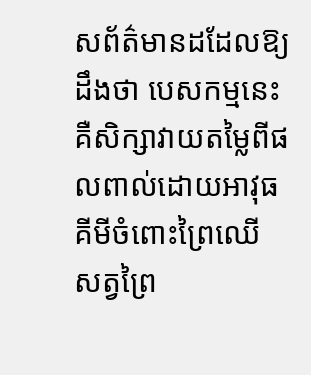សព័ត៌មានដដែលឱ្យដឹងថា បេសកម្មនេះ គឺសិក្សាវាយតម្លៃពីផលពាល់ដោយអាវុធគីមីចំពោះព្រៃឈើ សត្វព្រៃ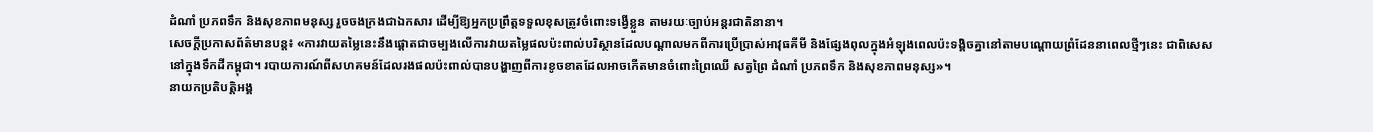ដំណាំ ប្រភពទឹក និងសុខភាពមនុស្ស រួចចងក្រងជាឯកសារ ដើម្បីឱ្យអ្នកប្រព្រឹត្តទទួលខុសត្រូវចំពោះទង្វើខ្លួន តាមរយៈច្បាប់អន្តរជាតិនានា។
សេចក្ដីប្រកាសព័ត៌មានបន្ត៖ «ការវាយតម្លៃនេះនឹងផ្តោតជាចម្បងលើការវាយតម្លៃផលប៉ះពាល់បរិស្ថានដែលបណ្តាលមកពីការប្រើប្រាស់អាវុធគីមី និងផ្សែងពុលក្នុងអំឡុងពេលប៉ះទង្គិចគ្នានៅតាមបណ្តោយព្រំដែននាពេលថ្មីៗនេះ ជាពិសេសនៅក្នុងទឹកដីកម្ពុជា។ របាយការណ៍ពីសហគមន៍ដែលរងផលប៉ះពាល់បានបង្ហាញពីការខូចខាតដែលអាចកើតមានចំពោះព្រៃឈើ សត្វព្រៃ ដំណាំ ប្រភពទឹក និងសុខភាពមនុស្ស»។
នាយកប្រតិបត្តិអង្គ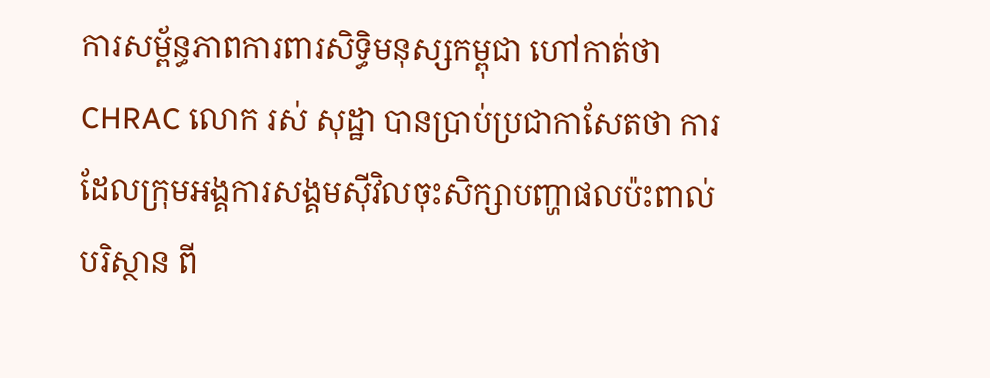ការសម្ព័ន្ធភាពការពារសិទ្ធិមនុស្សកម្ពុជា ហៅកាត់ថា CHRAC លោក រស់ សុដ្ឋា បានប្រាប់ប្រជាកាសែតថា ការដែលក្រុមអង្គការសង្គមស៊ីវិលចុះសិក្សាបញ្ហាផលប៉ះពាល់បរិស្ថាន ពី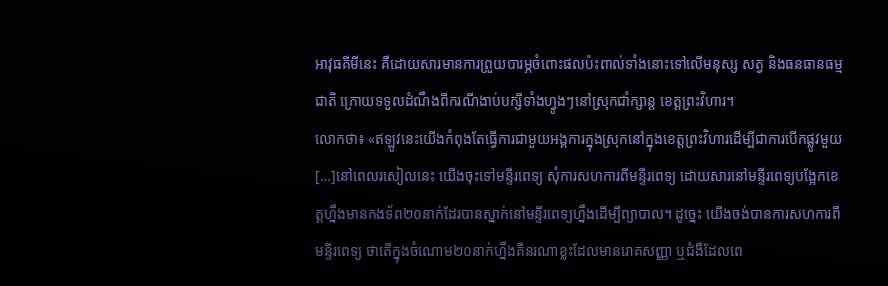អាវុធគីមីនេះ គឺដោយសារមានការព្រួយបារម្ភចំពោះផលប៉ះពាល់ទាំងនោះទៅលើមនុស្ស សត្វ និងធនធានធម្មជាតិ ក្រោយទទួលដំណឹងពីករណីងាប់បក្សីទាំងហ្វូងៗនៅស្រុកជាំក្សាន្ត ខេត្តព្រះវិហារ។
លោកថា៖ «ឥឡូវនេះយើងកំពុងតែធ្វើការជាមួយអង្គការក្នុងស្រុកនៅក្នុងខេត្តព្រះវិហារដើម្បីជាការបើកផ្លូវមួយ[…]នៅពេលរសៀលនេះ យើងចុះទៅមន្ទីរពេទ្យ សុំការសហការពីមន្ទីរពេទ្យ ដោយសារនៅមន្ទីរពេទ្យបង្អែកខេត្តហ្នឹងមានកងទ័ព២០នាក់ដែរបានស្នាក់នៅមន្ទីរពេទ្យហ្នឹងដើម្បីព្យាបាល។ ដូច្នេះ យើងចង់បានការសហការពីមន្ទីរពេទ្យ ថាតើក្នុងចំណោម២០នាក់ហ្នឹងគឺនរណាខ្លះដែលមានរោគសញ្ញា ឬជំងឺដែលពេ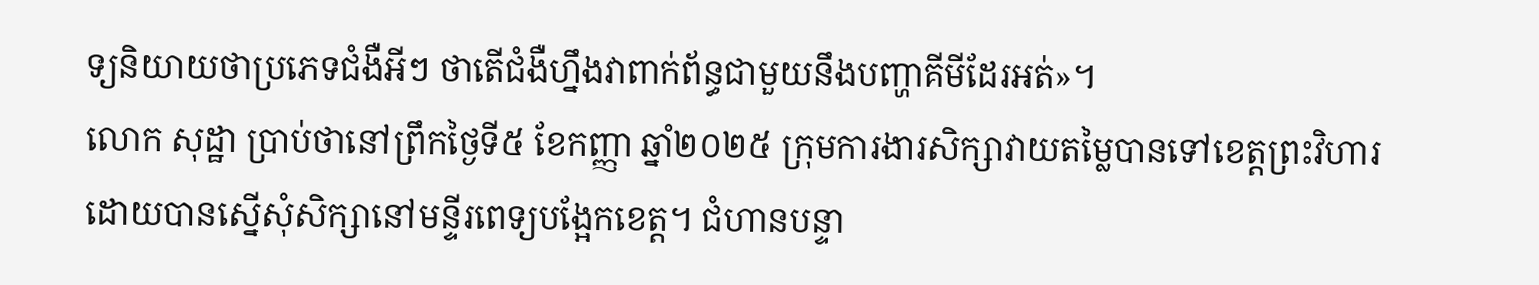ទ្យនិយាយថាប្រភេទជំងឺអីៗ ថាតើជំងឺហ្នឹងវាពាក់ព័ន្ធជាមួយនឹងបញ្ហាគីមីដែរអត់»។
លោក សុដ្ឋា ប្រាប់ថានៅព្រឹកថ្ងៃទី៥ ខែកញ្ញា ឆ្នាំ២០២៥ ក្រុមការងារសិក្សាវាយតម្លៃបានទៅខេត្តព្រះវិហារ ដោយបានស្នើសុំសិក្សានៅមន្ទីរពេទ្យបង្អែកខេត្ត។ ជំហានបន្ទា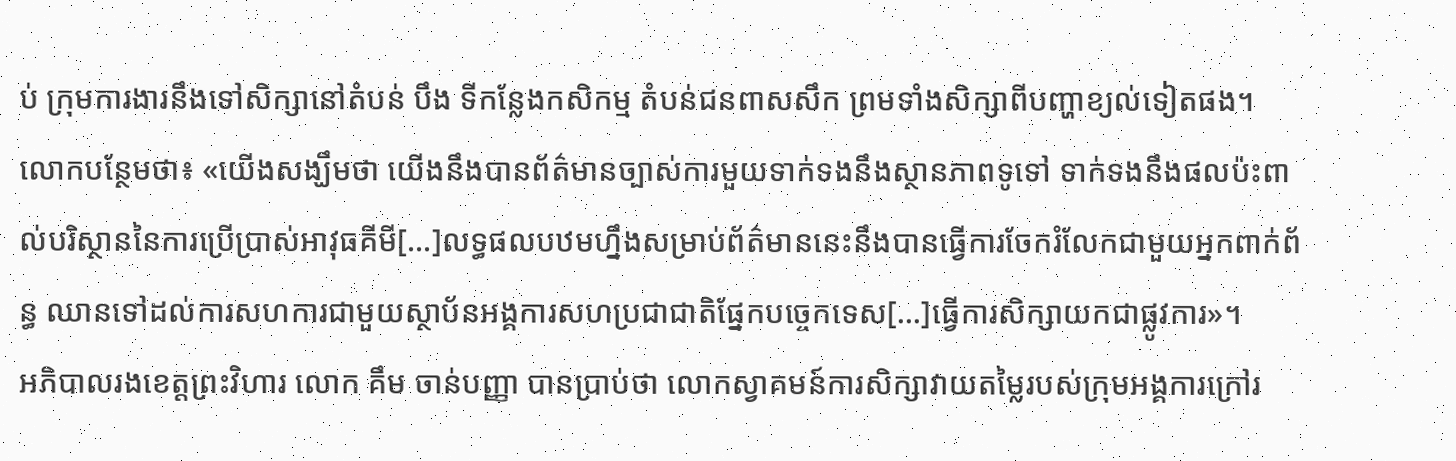ប់ ក្រុមការងារនឹងទៅសិក្សានៅតំបន់ បឹង ទីកន្លែងកសិកម្ម តំបន់ជនពាសសឹក ព្រមទាំងសិក្សាពីបញ្ហាខ្យល់ទៀតផង។
លោកបន្ថែមថា៖ «យើងសង្ឃឹមថា យើងនឹងបានព័ត៌មានច្បាស់ការមួយទាក់ទងនឹងស្ថានភាពទូទៅ ទាក់ទងនឹងផលប៉ះពាល់បរិស្ថាននៃការប្រើប្រាស់អាវុធគីមី[…]លទ្ធផលបឋមហ្នឹងសម្រាប់ព័ត៌មាននេះនឹងបានធ្វើការចែករំលែកជាមួយអ្នកពាក់ព័ន្ធ ឈានទៅដល់ការសហការជាមួយស្ថាប័នអង្គការសហប្រជាជាតិផ្នែកបច្ចេកទេស[…]ធ្វើការសិក្សាយកជាផ្លូវការ»។
អភិបាលរងខេត្តព្រះវិហារ លោក គឹម ចាន់បញ្ញា បានប្រាប់ថា លោកស្វាគមន៍ការសិក្សាវាយតម្លៃរបស់ក្រុមអង្គការក្រៅរ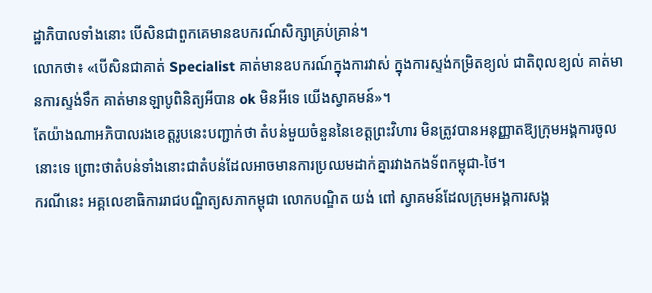ដ្ឋាភិបាលទាំងនោះ បើសិនជាពួកគេមានឧបករណ៍សិក្សាគ្រប់គ្រាន់។
លោកថា៖ «បើសិនជាគាត់ Specialist គាត់មានឧបករណ៍ក្នុងការវាស់ ក្នុងការស្ទង់កម្រិតខ្យល់ ជាតិពុលខ្យល់ គាត់មានការស្ទង់ទឹក គាត់មានឡាបូពិនិត្យអីបាន ok មិនអីទេ យើងស្វាគមន៍»។
តែយ៉ាងណាអភិបាលរងខេត្តរូបនេះបញ្ជាក់ថា តំបន់មួយចំនួននៃខេត្តព្រះវិហារ មិនត្រូវបានអនុញ្ញាតឱ្យក្រុមអង្គការចូលនោះទេ ព្រោះថាតំបន់ទាំងនោះជាតំបន់ដែលអាចមានការប្រឈមដាក់គ្នារវាងកងទ័ពកម្ពុជា-ថៃ។
ករណីនេះ អគ្គលេខាធិការរាជបណ្ឌិត្យសភាកម្ពុជា លោកបណ្ឌិត យង់ ពៅ ស្វាគមន៍ដែលក្រុមអង្គការសង្គ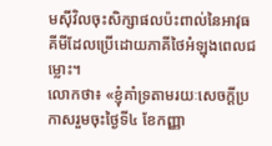មស៊ីវិលចុះសិក្សាផលប៉ះពាល់នៃអាវុធគីមីដែលប្រើដោយភាគីថៃអំឡុងពេលជម្លោះ។
លោកថា៖ «ខ្ញុំគាំទ្រតាមរយៈសេចក្ដីប្រកាសរួមចុះថ្ងៃទី៤ ខែកញ្ញា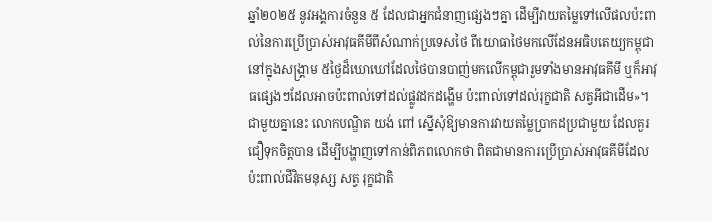ឆ្នាំ២០២៥ នូវអង្គការចំនួន ៥ ដែលជាអ្នកជំនាញផ្សេងៗគ្នា ដើម្បីវាយតម្លៃទៅលើផលប៉ះពាល់នៃការប្រើប្រាស់អាវុធគីមីពីសំណាក់ប្រទេសថៃ ពីយោធាថៃមកលើដែនអធិបតេយ្យកម្ពុជានៅក្នុងសង្គ្រាម ៥ថ្ងៃដ៏ឃោឃៅដែលថៃបានបាញ់មកលើកម្ពុជារួមទាំងមានអាវុធគីមី ឬក៏អាវុធផ្សេងៗដែលអាចប៉ះពាល់ទៅដល់ផ្លូវដកដង្ហើម ប៉ះពាល់ទៅដល់រុក្ខជាតិ សត្វអីជាដើម»។
ជាមួយគ្នានេះ លោកបណ្ឌិត យង់ ពៅ ស្នើសុំឱ្យមានការវាយតម្លៃប្រាកដប្រជាមួយ ដែលគួរជឿទុកចិត្តបាន ដើម្បីបង្ហាញទៅកាន់ពិភពលោកថា ពិតជាមានការប្រើប្រាស់អាវុធគីមីដែលប៉ះពាល់ជីវិតមនុស្ស សត្វ រុក្ខជាតិ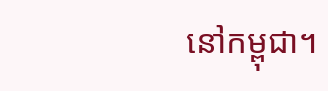នៅកម្ពុជា។